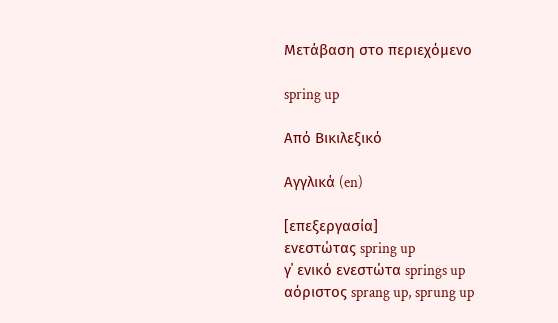Μετάβαση στο περιεχόμενο

spring up

Από Βικιλεξικό

Αγγλικά (en)

[επεξεργασία]
ενεστώτας spring up
γ΄ ενικό ενεστώτα springs up
αόριστος sprang up, sprung up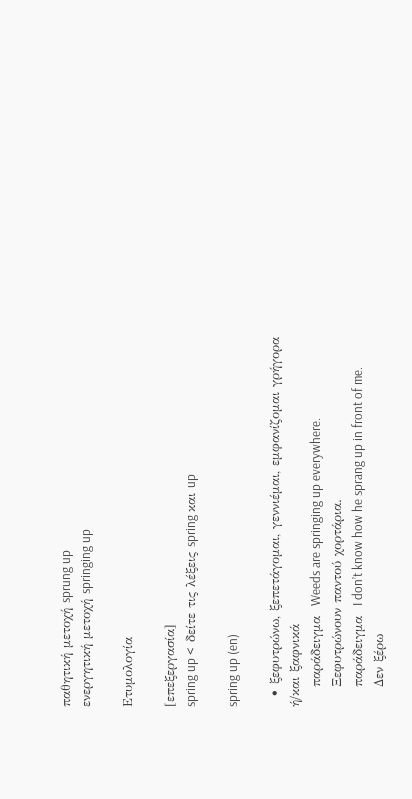παθητική μετοχή sprung up
ενεργητική μετοχή springing up

Ετυμολογία

[επεξεργασία]
spring up <  δείτε τις λέξεις spring και up

spring up (en)

  • ξεφυτρώνω, ξεπετάγομαι, γεννιέμαι, εμφανίζομαι γρήγορα ή/και ξαφνικά
    παράδειγμα  Weeds are springing up everywhere.
    Ξεφυτρώνουν παντού χορτάρια.
    παράδειγμα  I don’t know how he sprang up in front of me.
    Δεν ξέρω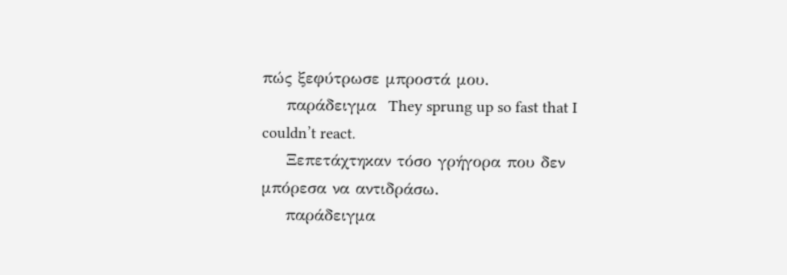πώς ξεφύτρωσε μπροστά μου.
    παράδειγμα  They sprung up so fast that I couldn’t react.
    Ξεπετάχτηκαν τόσο γρήγορα που δεν μπόρεσα να αντιδράσω.
    παράδειγμα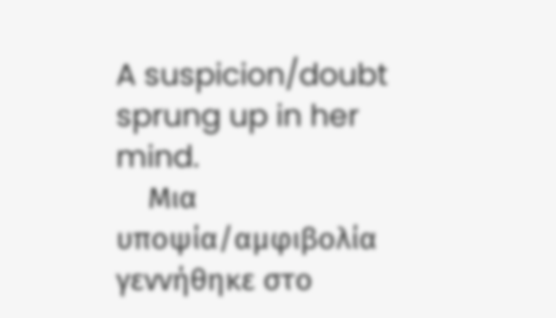A suspicion/doubt sprung up in her mind.
    Μια υποψία/αμφιβολία γεννήθηκε στο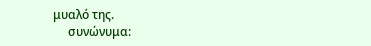μυαλό της.
     συνώνυμα: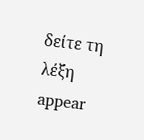δείτε τη λέξη appear